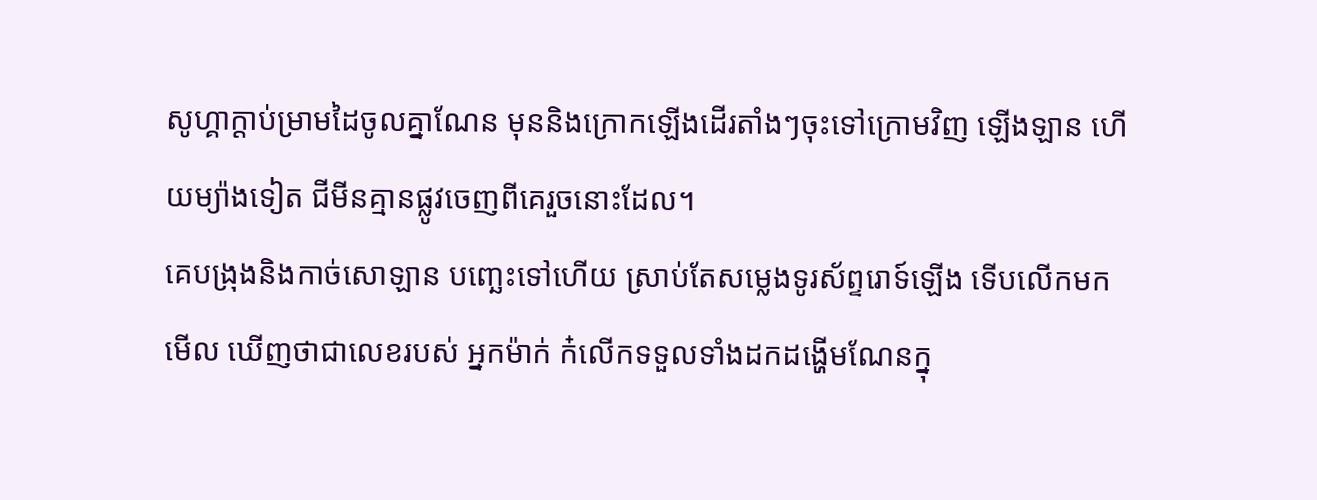សូហ្គាក្ដាប់ម្រាមដៃចូលគ្នាណែន មុននិងក្រោកឡើងដើរតាំងៗចុះទៅក្រោមវិញ ឡើងឡាន ហើយម្យ៉ាងទៀត ជីមីនគ្មានផ្លូវចេញពីគេរួចនោះដែល។
គេបង្រុងនិងកាច់សោឡាន បញ្ឆេះទៅហើយ ស្រាប់តែសម្លេងទូរស័ព្ទរោទ៍ឡើង ទើបលើកមកមើល ឃើញថាជាលេខរបស់ អ្នកម៉ាក់ ក៎លើកទទួលទាំងដកដង្ហើមណែនក្នុ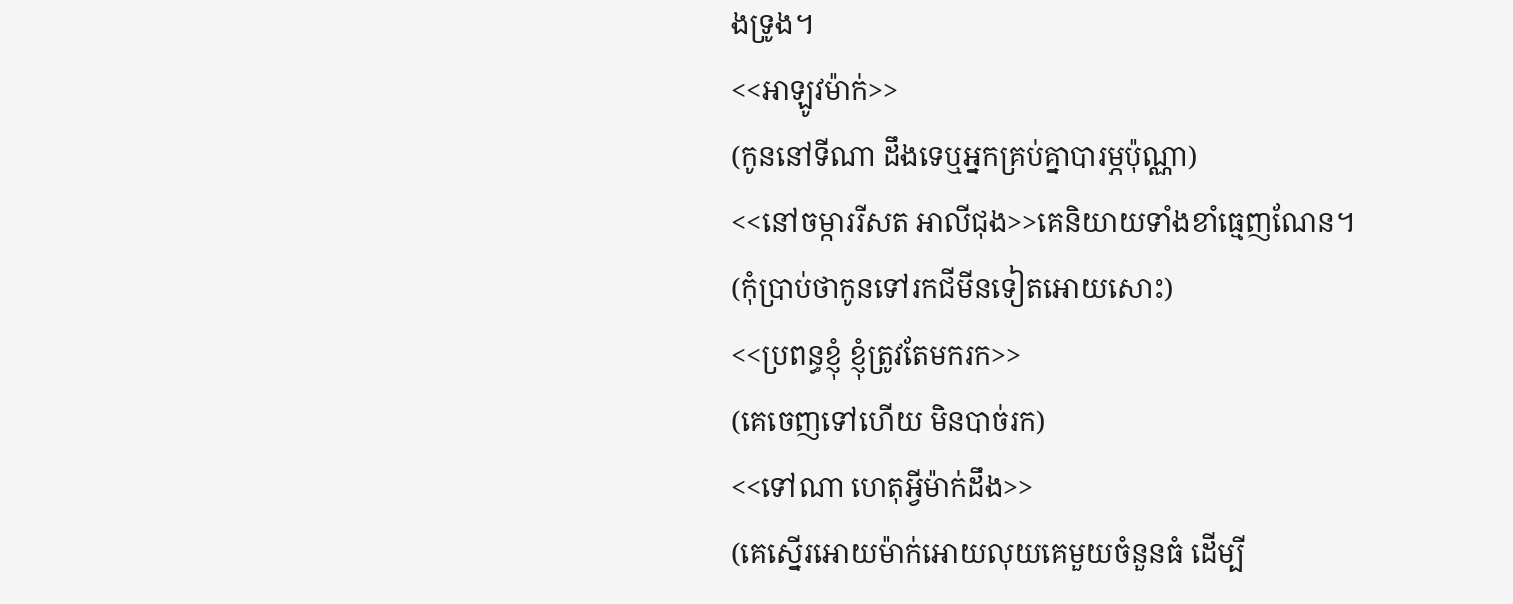ងទ្រូង។
<<អាឡូវម៉ាក់>>
(កូននៅទីណា ដឹងទេឬអ្នកគ្រប់គ្នាបារម្ភប៉ុណ្ណា)
<<នៅចម្ការរីសត អាលីជុង>>គេនិយាយទាំងខាំធ្មេញណែន។
(កុំប្រាប់ថាកូនទៅរកជីមីនទៀតអោយសោះ)
<<ប្រពន្ធខ្ញុំ ខ្ញុំត្រូវតែមករក>>
(គេចេញទៅហើយ មិនបាច់រក)
<<ទៅណា ហេតុអ្វីម៉ាក់ដឹង>>
(គេស្នើរអោយម៉ាក់អោយលុយគេមួយចំនួនធំ ដើម្បី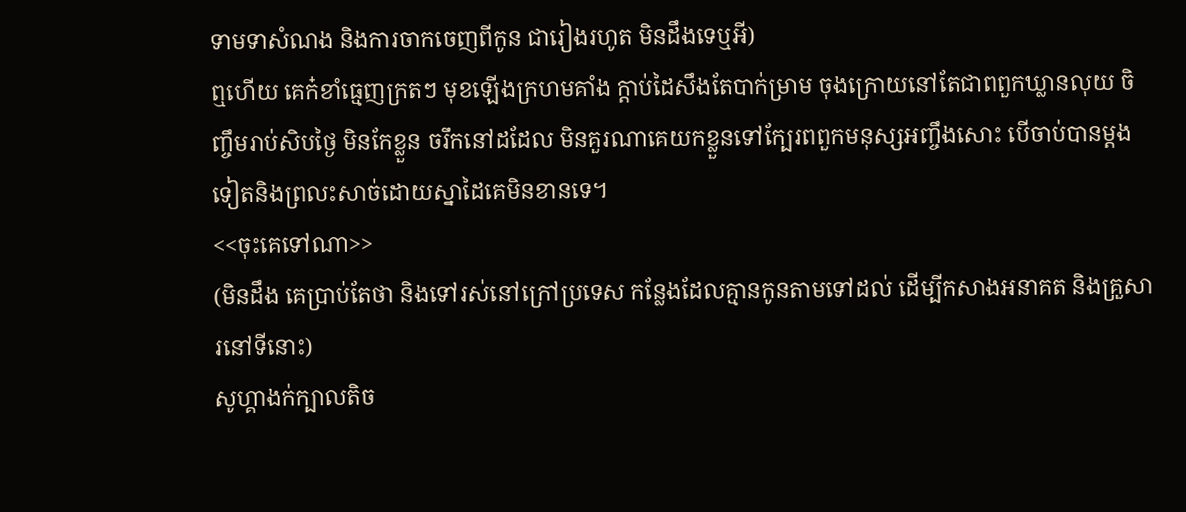ទាមទាសំណង និងការចាកចេញពីកូន ជារៀងរហូត មិនដឹងទេឬអី)
ឮហើយ គេក៎ខាំធ្មេញក្រតៗ មុខឡើងក្រហមគាំង ក្ដាប់ដៃសឹងតែបាក់ម្រាម ចុងក្រោយនៅតែជាពពួកឃ្លានលុយ ចិញ្ចឹមរាប់សិបថ្ងៃ មិនកែខ្លួន ចរឹកនៅដដែល មិនគួរណាគេយកខ្លួនទៅក្បែរពពួកមនុស្សអញ្ចឹងសោះ បើចាប់បានម្ដងទៀតនិងព្រលះសាច់ដោយស្នាដៃគេមិនខានទេ។
<<ចុះគេទៅណា>>
(មិនដឹង គេប្រាប់តែថា និងទៅរស់នៅក្រៅប្រទេស កន្លែងដែលគ្មានកូនតាមទៅដល់ ដើម្បីកសាងអនាគត និងគ្រួសារនៅទីនោះ)
សូហ្គាងក់ក្បាលតិច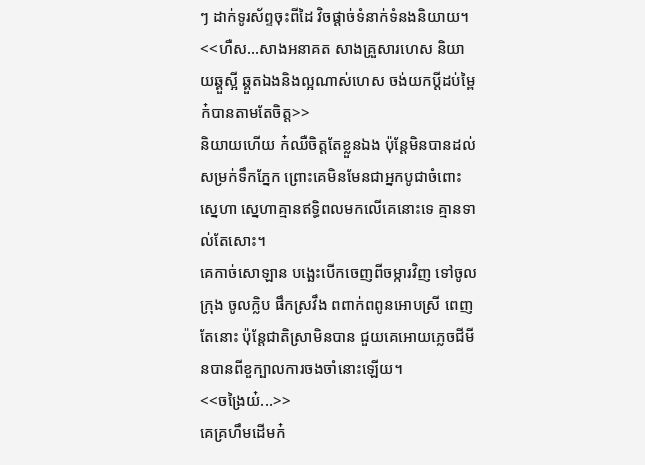ៗ ដាក់ទូរស័ព្ទចុះពីដៃ វិចផ្ដាច់ទំនាក់ទំនងនិយាយ។
<<ហឺស...សាងអនាគត សាងគ្រួសារហេស និយាយឆ្គួស្អី ឆ្គួតឯងនិងល្អណាស់ហេស ចង់យកប្ដីដប់ម្ពៃក៎បានតាមតែចិត្ត>>
និយាយហើយ ក៎ឈឺចិត្តតែខ្លួនឯង ប៉ុន្តែមិនបានដល់សម្រក់ទឹកភ្នែក ព្រោះគេមិនមែនជាអ្នកបូជាចំពោះស្នេហា ស្នេហាគ្មានឥទ្ធិពលមកលើគេនោះទេ គ្មានទាល់តែសោះ។
គេកាច់សោឡាន បង្ឆេះបើកចេញពីចម្ការវិញ ទៅចូលក្រុង ចូលក្លិប ផឹកស្រវឹង ពពាក់ពពូនអោបស្រី ពេញតែនោះ ប៉ុន្តែជាតិស្រាមិនបាន ជួយគេអោយភ្លេចជីមីនបានពីខួក្បាលការចងចាំនោះឡើយ។
<<ចង្រៃយ៎...>>
គេគ្រហឹមដើមក៎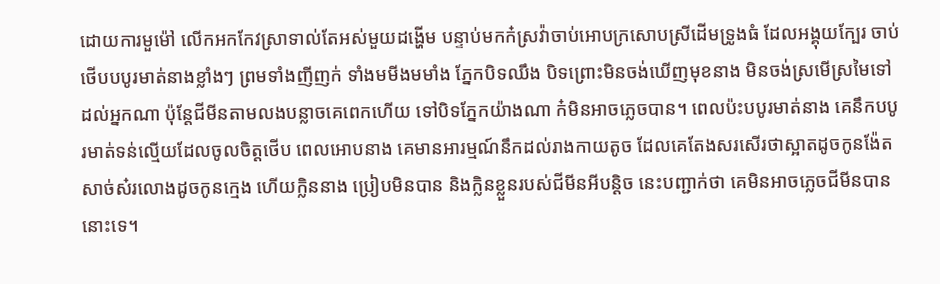ដោយការមួម៉ៅ លើកអកកែវស្រាទាល់តែអស់មួយដង្ហើម បន្ទាប់មកក៎ស្រវ៉ាចាប់អោបក្រសោបស្រីដើមទ្រូងធំ ដែលអង្គុយក្បែរ ចាប់ថើបបបូរមាត់នាងខ្លាំងៗ ព្រមទាំងញីញក់ ទាំងមមីងមមាំង ភ្នែកបិទឈឹង បិទព្រោះមិនចង់ឃើញមុខនាង មិនចង់ស្រមើស្រមៃទៅដល់អ្នកណា ប៉ុន្តែជីមីនតាមលងបន្លាចគេពេកហើយ ទៅបិទភ្នែកយ៉ាងណា ក៎មិនអាចភ្លេចបាន។ ពេលប៉ះបបូរមាត់នាង គេនឹកបបូរមាត់ទន់ល្មើយដែលចូលចិត្តថើប ពេលអោបនាង គេមានអារម្មណ៍នឹកដល់រាងកាយតូច ដែលគេតែងសរសើរថាស្អាតដូចកូនង៉ែត សាច់ស៎រលោងដូចកូនក្មេង ហើយក្លិននាង ប្រៀបមិនបាន និងក្លិនខ្លួនរបស់ជីមីនអីបន្ដិច នេះបញ្ជាក់ថា គេមិនអាចភ្លេចជីមីនបាននោះទេ។